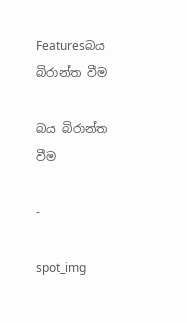Featuresබය බිරාන්ත වීම

බය බිරාන්ත වීම

-

spot_img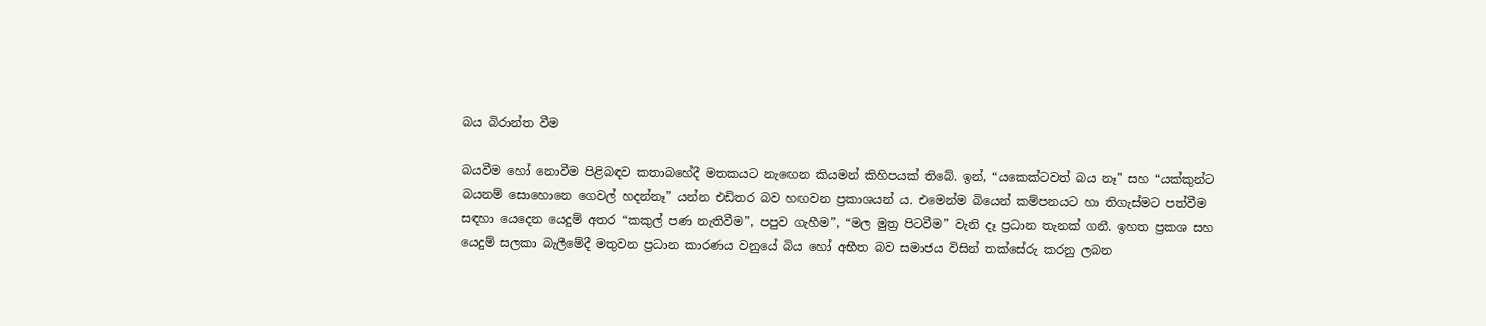බය බිරාන්ත වීම

බයවීම හෝ නොවීම පිළිබඳව කතාබහේදී මතකයට නැඟෙන කියමන් කිහිපයක් තිබේ. ඉන්, “යකෙක්ටවත් බය නෑ” සහ “යක්කුන්ට බයනම් සොහොනෙ ගෙවල් හදන්නෑ” යන්න එඩිතර බව හඟවන ප්‍රකාශයන් ය. එමෙන්ම බියෙන් කම්පනයට හා තිගැස්මට පත්වීම සඳහා යෙදෙන යෙදුම් අතර “කකුල් පණ නැතිවීම”, පපුව ගැහීම”, “මල මුත්‍ර පිටවීම” වැනි දෑ ප්‍රධාන තැනක් ගනී. ඉහත ප්‍රකශ සහ යෙදුම් සලකා බැලීමේදී මතුවන ප්‍රධාන කාරණය වනුයේ බිය හෝ අභීත බව සමාජය විසින් තක්සේරු කරනු ලබන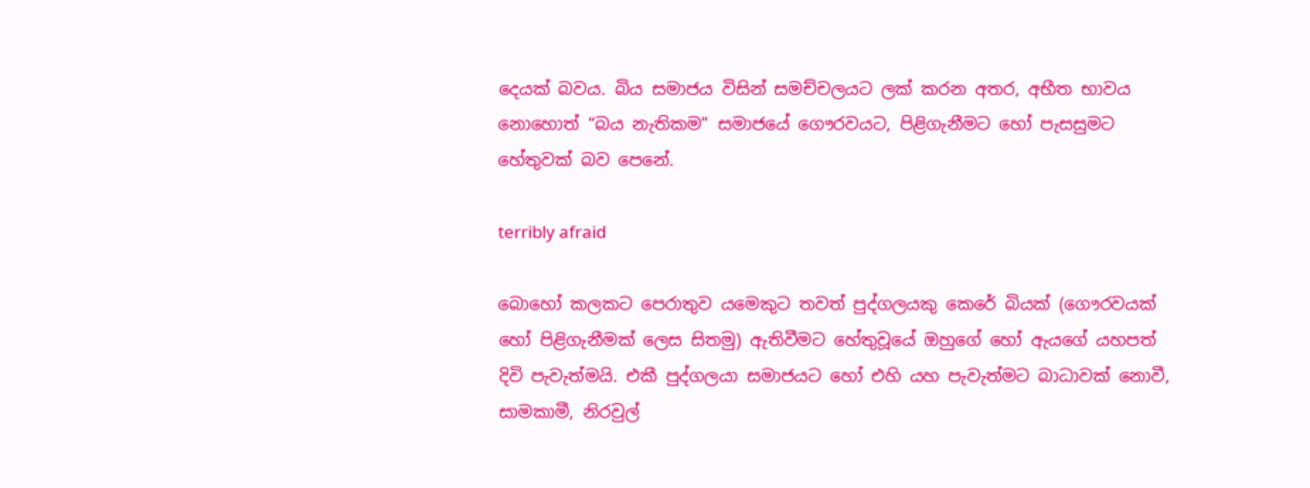දෙයක් බවය. බිය සමාජය විසින් සමච්චලයට ලක් කරන අතර, අභීත භාවය නොහොත් “බය නැතිකම” සමාජයේ ගෞරවයට, පිළිගැනීමට හෝ පැසසුමට හේතුවක් බව පෙනේ.

terribly afraid

බොහෝ කලකට පෙරාතුව යමෙකුට තවත් පුද්ගලයකු කෙරේ බියක් (ගෞරවයක් හෝ පිළිගැනීමක් ලෙස සිතමු) ඇතිවීමට හේතුවූයේ ඔහුගේ හෝ ඇයගේ යහපත් දිවි පැවැත්මයි. එකී පුද්ගලයා සමාජයට හෝ එහි යහ පැවැත්මට බාධාවක් නොවී, සාමකාමී, නිරවුල්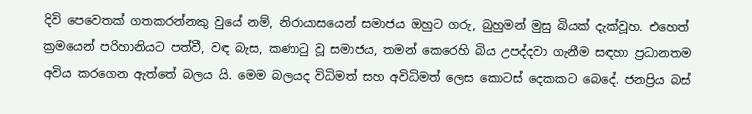දිවි පෙවෙතක් ගතකරන්නකු වුයේ නම්, නිරායාසයෙන් සමාජය ඔහුට ගරු, බුහුමන් මුසු බියක් දැක්වූහ. එහෙත් ක්‍රමයෙන් පරිහානියට පත්වී, වඳ බැස, කණාටු වූ සමාජය, තමන් කෙරෙහි බිය උපද්දවා ගැනීම සඳහා ප්‍රධානතම අවිය කරගෙන ඇත්තේ බලය යි. මෙම බලයද විධිමත් සහ අවිධිමත් ලෙස කොටස් දෙකකට බෙදේ. ජනප්‍රිය බස්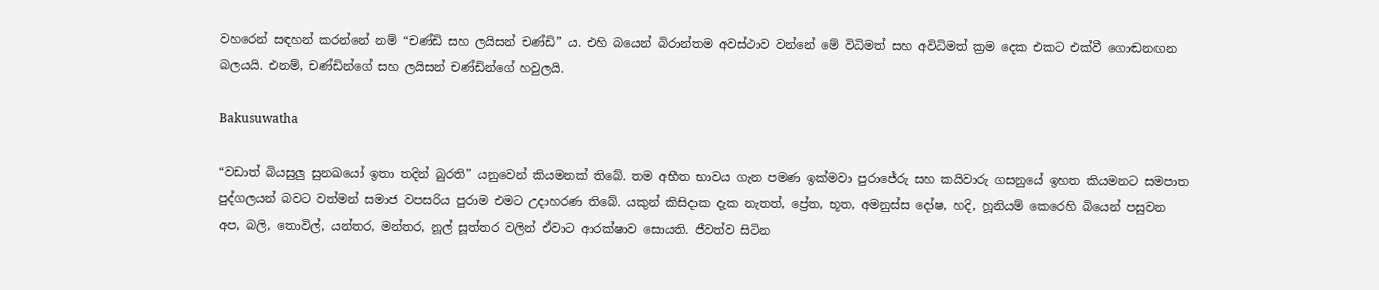වහරෙන් සඳහන් කරන්නේ නම් “චණ්ඩි සහ ලයිසන් චණ්ඩි” ය. එහි බයෙන් බිරාන්තම අවස්ථාව වන්නේ මේ විධිමත් සහ අවිධිමත් ක්‍රම දෙක එකට එක්වී ගොඬනඟන බලයයි. එනම්, චණ්ඩින්ගේ සහ ලයිසන් චණ්ඩින්ගේ හවුලයි.

Bakusuwatha

“වඩාත් බියසුලු සුනඛයෝ ඉතා තදින් බුරති” යනුවෙන් කියමනක් තිබේ. තම අභීත භාවය ගැන පමණ ඉක්මවා පුරාජේරු සහ කයිවාරු ගසනුයේ ඉහත කියමනට සමපාත පුද්ගලයන් බවට වත්මන් සමාජ වපසරිය පුරාම එමට උදාහරණ තිබේ. යකුන් කිසිදාක දැක නැතත්, ප්‍රේත, භූත, අමනුස්ස දෝෂ, හදි, හූනියම් කෙරෙහි බියෙන් පසුවන අප, බලි, තොවිල්, යන්තර, මන්තර, නූල් සූත්තර වලින් ඒවාට ආරක්ෂාව සොයති. ජීවත්ව සිටින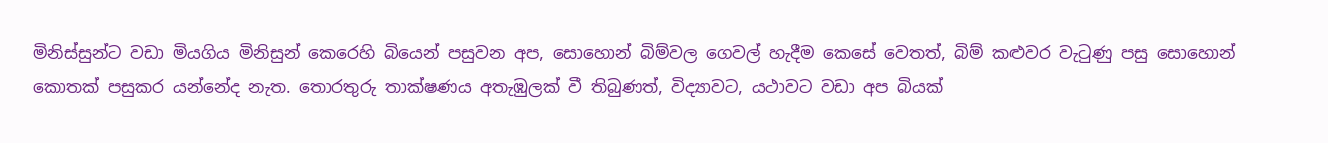මිනිස්සුන්ට වඩා මියගිය මිනිසුන් කෙරෙහි බියෙන් පසුවන අප, සොහොන් බිම්වල ගෙවල් හැදීම කෙසේ වෙතත්, බිම් කළුවර වැටුණු පසු සොහොන් කොතක් පසුකර යන්නේද නැත. තොරතුරු තාක්ෂණය අතැඹුලක් වී තිබුණත්, විද්‍යාවට, යථාවට වඩා අප බියක්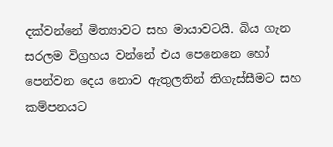දක්වන්නේ මිත්‍යාවට සහ මායාවටයි. බිය ගැන සරලම විග්‍රහය වන්නේ එය පෙනෙනෙ හෝ පෙන්වන දෙය නොව ඇතුලතින් තිගැස්සීමට සහ කම්පනයට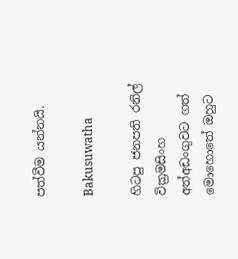පත්වීම යන්නයි.

Bakusuwatha

හිටපු ජනපති රනිල් වික්‍රමසිංහ අත්අඩංගුවට ගත් මොහොතේ ඔහුට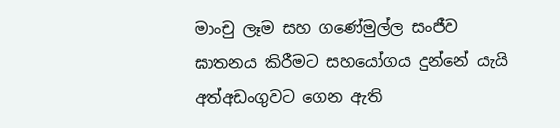මාංචු ලෑම සහ ගණේමුල්ල සංජීව ඝාතනය කිරීමට සහයෝගය දුන්නේ යැයි අත්අඩංගුවට ගෙන ඇති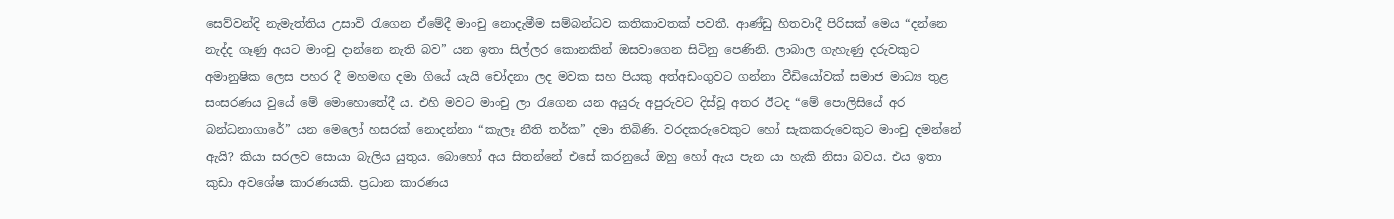සෙව්වන්දි නැමැත්තිය උසාවි රැගෙන ඒමේදී මාංචු නොදැමීම සම්බන්ධව කතිකාවතක් පවතී. ආණ්ඩු හිතවාදී පිරිසක් මෙය “දන්නෙ නැද්ද ගෑණු අයට මාංචු දාන්නෙ නැති බව” යන ඉතා සිල්ලර කොනකින් ඔසවාගෙන සිටිනු පෙණිනි. ලාබාල ගැහැණු දරුවකුට අමානුෂික ලෙස පහර දී මහමඟ දමා ගියේ යැයි චෝදනා ලද මවක සහ පියකු අත්අඩංගුවට ගන්නා වීඩියෝවක් සමාජ මාධ්‍ය තුළ සංසරණය වුයේ මේ මොහොතේදී ය. එහි මවට මාංචු ලා රැගෙන යන අයුරු අපුරුවට දිස්වූ අතර ඊටද “මේ පොලිසියේ අර බන්ධනාගාරේ” යන මෙලෝ හසරක් නොදන්නා “කැලෑ නීති තර්ක” දමා තිබිණි. වරදකරුවෙකුට හෝ සැකකරුවෙකුට මාංචු දමන්නේ ඇයි? කියා සරලව සොයා බැලිය යුතුය. බොහෝ අය සිතන්නේ එසේ කරනුයේ ඔහු හෝ ඇය පැන යා හැකි නිසා බවය. එය ඉතා කුඩා අවශේෂ කාරණයකි. ප්‍රධාන කාරණය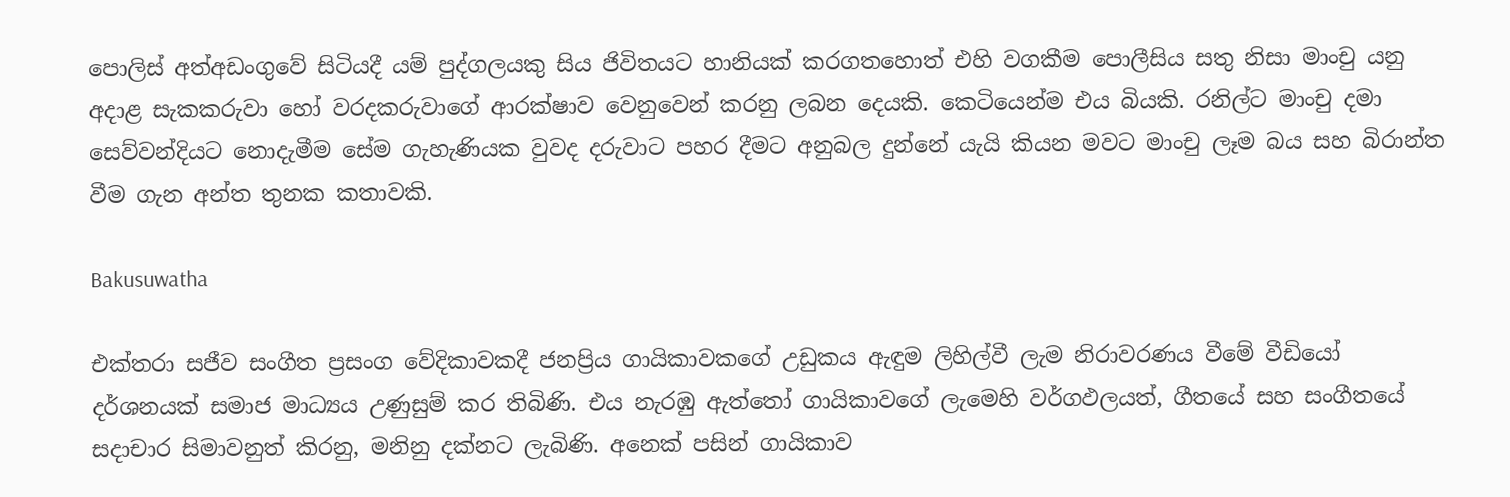පොලිස් අත්අඩංගුවේ සිටියදී යම් පුද්ගලයකු සිය ජිවිතයට හානියක් කරගතහොත් එහි වගකීම පොලීසිය සතු නිසා මාංචු යනු අදාළ සැකකරුවා හෝ වරදකරුවාගේ ආරක්ෂාව වෙනුවෙන් කරනු ලබන දෙයකි. කෙටියෙන්ම එය බියකි. රනිල්ට මාංචු දමා සෙව්වන්දියට නොදැමීම සේම ගැහැණියක වුවද දරුවාට පහර දීමට අනුබල දුන්නේ යැයි කියන මවට මාංචු ලෑම බය සහ බිරාන්ත වීම ගැන අන්ත තුනක කතාවකි.

Bakusuwatha

එක්තරා සජීව සංගීත ප්‍රසංග වේදිකාවකදී ජනප්‍රිය ගායිකාවකගේ උඩුකය ඇඳුම ලිහිල්වී ලැම නිරාවරණය වීමේ වීඩියෝ දර්ශනයක් සමාජ මාධ්‍යය උණුසුම් කර තිබිණි. එය නැරඹු ඇත්තෝ ගායිකාවගේ ලැමෙහි වර්ගඵලයත්, ගීතයේ සහ සංගීතයේ සදාචාර සිමාවනුත් කිරනු, මනිනු දක්නට ලැබිණි. අනෙක් පසින් ගායිකාව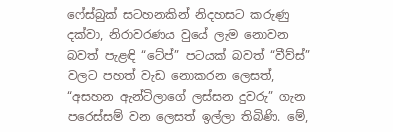ෆේස්බුක් සටහනකින් නිදහසට කරුණු දක්වා, නිරාවරණය වුයේ ලැම නොවන බවත් පැළඳි “ටේප්” පටයක් බවත් “වීව්ස්” වලට පහත් වැඩ නොකරන ලෙසත්, “අසහන ඇන්ටිලාගේ ලස්සන දුවරු” ගැන පරෙස්සම් වන ලෙසත් ඉල්ලා තිබිණි. මේ,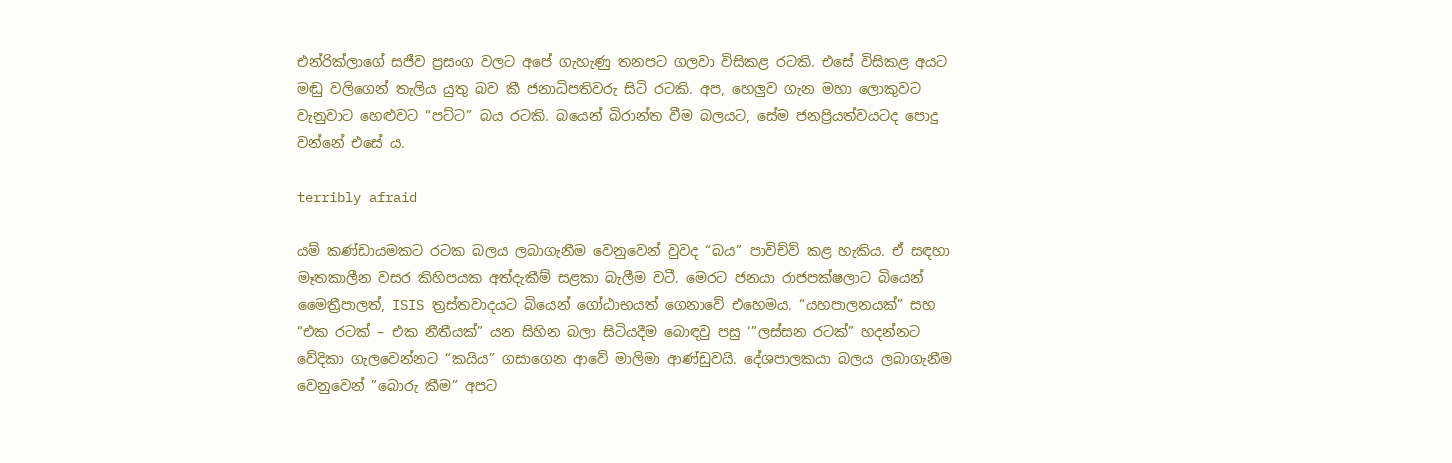එන්රික්ලාගේ සජීව ප්‍රසංග වලට අපේ ගැහැණු තනපට ගලවා විසිකළ රටකි. එසේ විසිකළ අයට මඬු වලිගෙන් තැලිය යුතු බව කී ජනාධිපතිවරු සිටි රටකි. අප, හෙලුව ගැන මහා ලොකුවට වැනුවාට හෙළුවට “පට්ට” බය රටකි. බයෙන් බිරාන්ත වීම බලයට, සේම ජනප්‍රියත්වයටද පොදු වන්නේ එසේ ය.

terribly afraid

යම් කණ්ඩායමකට රටක බලය ලබාගැනීම වෙනුවෙන් වුවද “බය” පාවිච්ව් කළ හැකිය. ඒ සඳහා මෑතකාලීන වසර කිහිපයක අත්දැකීම් සළකා බැලීම වටී. මෙරට ජනයා රාජපක්ෂලාට බියෙන් මෛත්‍රීපාලත්, ISIS ත්‍රස්තවාදයට බියෙන් ගෝඨාභයත් ගෙනාවේ එහෙමය. “යහපාලනයක්” සහ “එක රටක් – එක නීතීයක්” යන සිහින බලා සිටියදීම බොඳවු පසු ‘”ලස්සන රටක්” හදන්නට වේදිකා ගැලවෙන්නට “කයිය” ගසාගෙන ආවේ මාලිමා ආණ්ඩුවයි. දේශපාලකයා බලය ලබාගැනීම වෙනුවෙන් ”බොරු කීම” අපට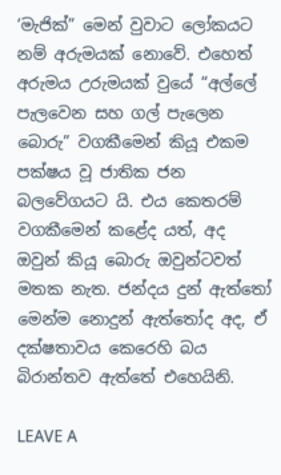‘මැජික්” මෙන් වුවාට ලෝකයට නම් අරුමයක් නොවේ. එහෙත් අරුමය උරුමයක් වුයේ “අල්ලේ පැලවෙන සහ ගල් පැලෙන බොරු” වගකීමෙන් කියූ එකම පක්ෂය වූ ජාතික ජන බලවේගයට යි. එය කෙතරම් වගකීමෙන් කළේද යත්, අද ඔවුන් කියූ බොරු ඔවුන්ටවත් මතක නැත. ජන්දය දුන් ඇත්තෝ මෙන්ම නොදුන් ඇත්තෝද අද, ඒ දක්ෂතාවය කෙරෙහි බය බිරාන්තව ඇත්තේ එහෙයිනි.

LEAVE A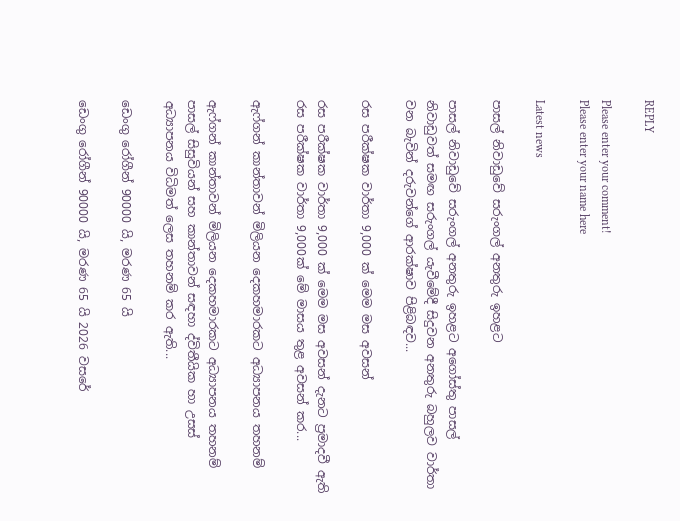REPLY

Please enter your comment!
Please enter your name here

Latest news

පාසල් නිවාඩුවේ සරුංගල් අනතුරු ඉහළට

පාසල් නිවාඩුවේ සරුංගල් අනතුරු ඉහළට අගෝස්තු පාසල් නිවාඩුවත් සමඟ සරුංගල් යැවීමේදී සිදුවන අනතුරු බහුලව වාර්තා වන බැවින් දරුවන්ගේ ආරක්ෂාව පිළිබඳව...

රස පරීක්ෂක වාර්තා 9,000 ක් මෙම මස අවසන්

රස පරීක්ෂක වාර්තා 9,000 ක් මෙම මස අවසන් දැනට ප්‍රමාදවී ඇති රස පරීක්ෂක වාර්තා 9,000ක් මේ මාසය තුළ අවසන් කර...

ඇෆ්ගන් කාන්තාවන් මිලියන දෙකහමාරකට අධ්‍යාපනය තහනම්

ඇෆ්ගන් කාන්තාවන් මිලියන දෙකහමාරකට අධ්‍යාපනය තහනම් පාසල් සිසුවියන් සහ කාන්තාවන් සඳහා ද්විතීයික හා උසස් අධ්‍යාපනය විධිමත් ලෙස තහනම් කර ඇති...

ඩෙංගු රෝගීන් 90000 යි, මරණ 65 යි

ඩෙංගු රෝගීන් 90000 යි, මරණ 65 යි 2026 වසරේ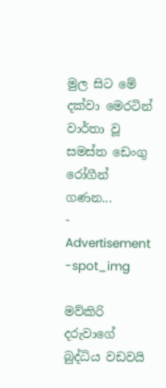මුල සිට මේ දක්වා මෙරටින් වාර්තා වූ සමස්ත ඩෙංගු රෝගීන් ගණන...
- Advertisement -spot_img

මව්කිරි දරුවාගේ බුද්ධිය වඩවයි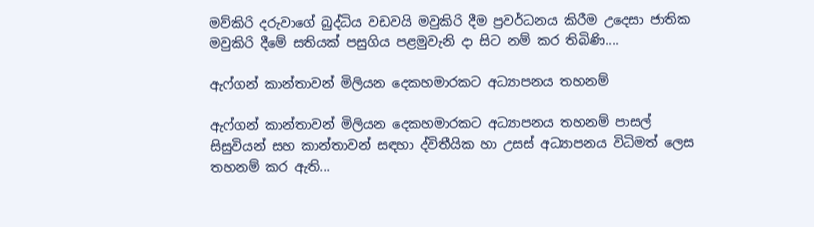මව්කිරි දරුවාගේ බුද්ධිය වඩවයි මවුකිරි දීම ප්‍රවර්ධනය කිරීම උදෙසා ජාතික මවුකිරි දීමේ සතියක් පසුගිය පළමුවැනි දා සිට නම් කර තිබිණි....

ඇෆ්ගන් කාන්තාවන් මිලියන දෙකහමාරකට අධ්‍යාපනය තහනම්

ඇෆ්ගන් කාන්තාවන් මිලියන දෙකහමාරකට අධ්‍යාපනය තහනම් පාසල් සිසුවියන් සහ කාන්තාවන් සඳහා ද්විතීයික හා උසස් අධ්‍යාපනය විධිමත් ලෙස තහනම් කර ඇති...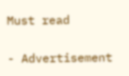Must read

- Advertisement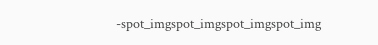-spot_imgspot_imgspot_imgspot_img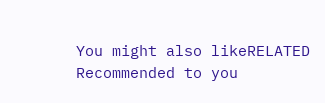You might also likeRELATED
Recommended to you